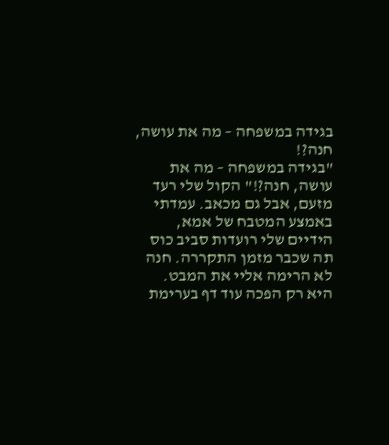בגידה במשפחה – מה את עושה, חנה?!
"בגידה במשפחה – מה את עושה, חנה?!" הקול שלי רעד מזעם, אבל גם מכאב. עמדתי באמצע המטבח של אמא, הידיים שלי רועדות סביב כוס תה שכבר מזמן התקררה. חנה לא הרימה אליי את המבט. היא רק הפכה עוד דף בערימת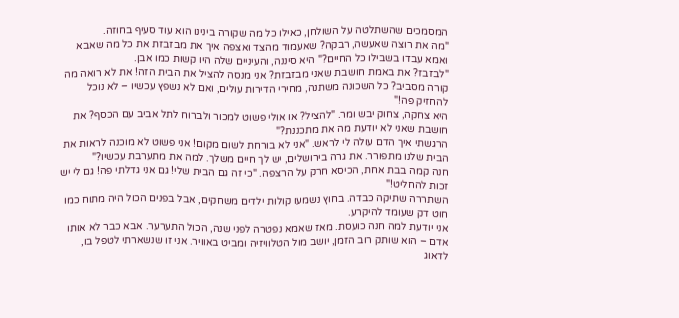המסמכים שהשתלטה על השולחן, כאילו כל מה שקורה בינינו הוא עוד סעיף בחוזה.
"מה את רוצה שאעשה, רבקה? שאעמוד מהצד ואצפה איך את מבזבזת את כל מה שאבא ואמא עבדו בשבילו כל החיים?" היא סיננה, והעיניים שלה היו קשות כמו אבן.
"לבזבז? את באמת חושבת שאני מבזבזת? אני מנסה להציל את הבית הזה! את לא רואה מה קורה מסביב? כל השכונה משתנה, מחירי הדירות עולים, ואם לא נשפץ עכשיו – לא נוכל להחזיק פה!"
היא צחקה, צחוק יבש ומר. "להציל? או אולי פשוט למכור ולברוח לתל אביב עם הכסף? את חושבת שאני לא יודעת מה את מתכננת?"
הרגשתי איך הדם עולה לי לראש. "אני לא בורחת לשום מקום! אני פשוט לא מוכנה לראות את הבית שלנו מתפורר. את גרה בירושלים, יש לך חיים משלך. למה את מתערבת עכשיו?"
חנה קמה בבת אחת, הכיסא חרק על הרצפה. "כי זה גם הבית שלי! גם אני גדלתי פה! גם לי יש זכות להחליט!"
השתררה שתיקה כבדה. בחוץ נשמעו קולות ילדים משחקים, אבל בפנים הכול היה מתוח כמו חוט דק שעומד להיקרע.
אני יודעת למה חנה כועסת. מאז שאמא נפטרה לפני שנה, הכול התערער. אבא כבר לא אותו אדם – הוא שותק רוב הזמן, יושב מול הטלוויזיה ומביט באוויר. אני זו שנשארתי לטפל בו, לדאוג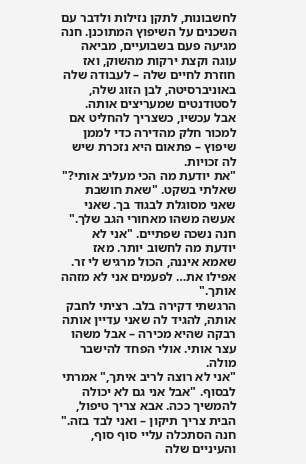לחשבונות, לתקן נזילות ולדבר עם השכנים על השיפוץ המתוכנן. חנה מגיעה פעם בשבועיים, מביאה עוגה וקצת ירקות מהשוק, ואז חוזרת לחיים שלה – לעבודה שלה באוניברסיטה, לבן הזוג שלה, לסטודנטים שמעריצים אותה.
אבל עכשיו, כשצריך להחליט אם למכור חלק מהדירה כדי לממן שיפוץ – פתאום היא נזכרת שיש לה זכויות.
"את יודעת מה הכי מעליב אותי?" שאלתי בשקט. "שאת חושבת שאני מסוגלת לבגוד בך. שאני אעשה משהו מאחורי הגב שלך."
חנה נשכה שפתיים. "אני לא יודעת מה לחשוב יותר. מאז שאמא איננה, הכול מרגיש לי זר. אפילו את… לפעמים אני לא מזהה אותך."
הרגשתי דקירה בלב. רציתי לחבק אותה, להגיד לה שאני עדיין אותה רבקה שהיא מכירה – אבל משהו עצר אותי. אולי הפחד להישבר מולה.
"אני לא רוצה לריב איתך," אמרתי לבסוף. "אבל אני גם לא יכולה להמשיך ככה. אבא צריך טיפול, הבית צריך תיקון – ואני לבד בזה."
חנה הסתכלה עליי סוף סוף, והעיניים שלה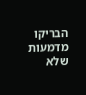הבריקו מדמעות שלא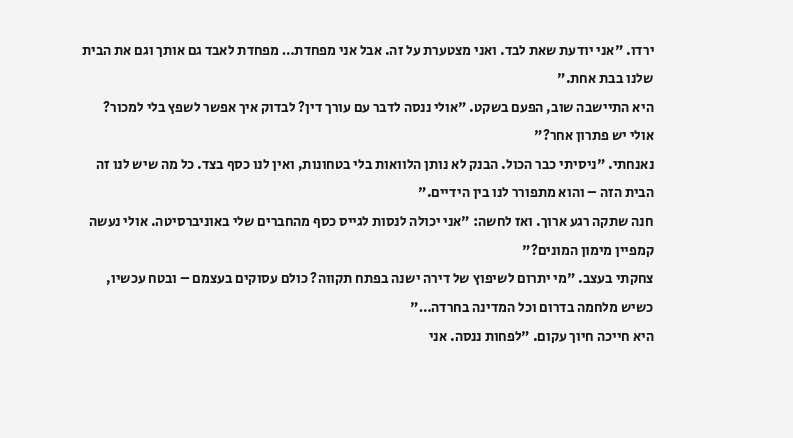ירדו. "אני יודעת שאת לבד. ואני מצטערת על זה. אבל אני מפחדת… מפחדת לאבד גם אותך וגם את הבית שלנו בבת אחת."
היא התיישבה שוב, הפעם בשקט. "אולי ננסה לדבר עם עורך דין? לבדוק איך אפשר לשפץ בלי למכור? אולי יש פתרון אחר?"
נאנחתי. "ניסיתי כבר הכול. הבנק לא נותן הלוואות בלי בטחונות, ואין לנו כסף בצד. כל מה שיש לנו זה הבית הזה – והוא מתפורר לנו בין הידיים."
חנה שתקה רגע ארוך. ואז לחשה: "אני יכולה לנסות לגייס כסף מהחברים שלי באוניברסיטה. אולי נעשה קמפיין מימון המונים?"
צחקתי בעצב. "מי יתרום לשיפוץ של דירה ישנה בפתח תקווה? כולם עסוקים בעצמם – ובטח עכשיו, כשיש מלחמה בדרום וכל המדינה בחרדה…"
היא חייכה חיוך עקום. "לפחות ננסה. אני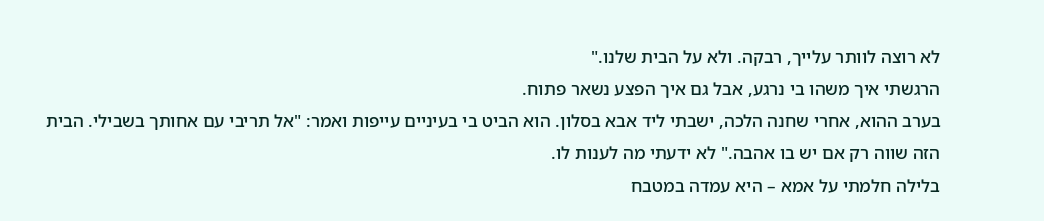לא רוצה לוותר עלייך, רבקה. ולא על הבית שלנו."
הרגשתי איך משהו בי נרגע, אבל גם איך הפצע נשאר פתוח.
בערב ההוא, אחרי שחנה הלכה, ישבתי ליד אבא בסלון. הוא הביט בי בעיניים עייפות ואמר: "אל תריבי עם אחותך בשבילי. הבית הזה שווה רק אם יש בו אהבה." לא ידעתי מה לענות לו.
בלילה חלמתי על אמא – היא עמדה במטבח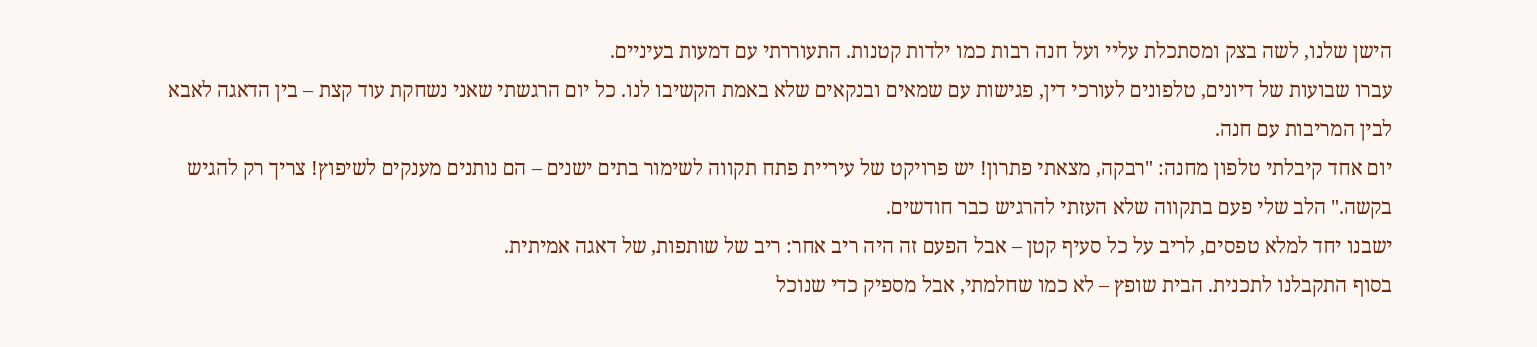הישן שלנו, לשה בצק ומסתכלת עליי ועל חנה רבות כמו ילדות קטנות. התעוררתי עם דמעות בעיניים.
עברו שבועות של דיונים, טלפונים לעורכי דין, פגישות עם שמאים ובנקאים שלא באמת הקשיבו לנו. כל יום הרגשתי שאני נשחקת עוד קצת – בין הדאגה לאבא לבין המריבות עם חנה.
יום אחד קיבלתי טלפון מחנה: "רבקה, מצאתי פתרון! יש פרויקט של עיריית פתח תקווה לשימור בתים ישנים – הם נותנים מענקים לשיפוץ! צריך רק להגיש בקשה." הלב שלי פעם בתקווה שלא העזתי להרגיש כבר חודשים.
ישבנו יחד למלא טפסים, לריב על כל סעיף קטן – אבל הפעם זה היה ריב אחר: ריב של שותפות, של דאגה אמיתית.
בסוף התקבלנו לתכנית. הבית שופץ – לא כמו שחלמתי, אבל מספיק כדי שנוכל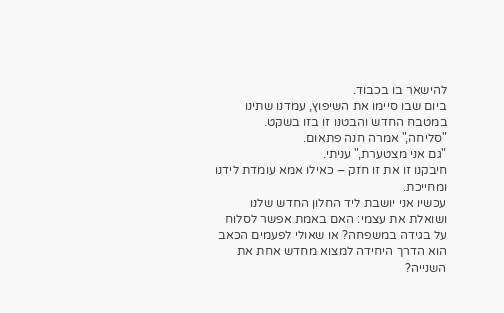להישאר בו בכבוד.
ביום שבו סיימו את השיפוץ, עמדנו שתינו במטבח החדש והבטנו זו בזו בשקט.
"סליחה," אמרה חנה פתאום.
"גם אני מצטערת," עניתי.
חיבקנו זו את זו חזק – כאילו אמא עומדת לידנו ומחייכת.
עכשיו אני יושבת ליד החלון החדש שלנו ושואלת את עצמי: האם באמת אפשר לסלוח על בגידה במשפחה? או שאולי לפעמים הכאב הוא הדרך היחידה למצוא מחדש אחת את השנייה?